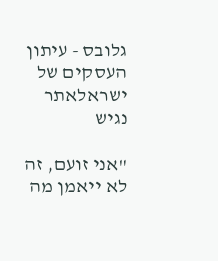גלובס - עיתון העסקים של ישראלאתר נגיש

"אני זועם, זה לא ייאמן מה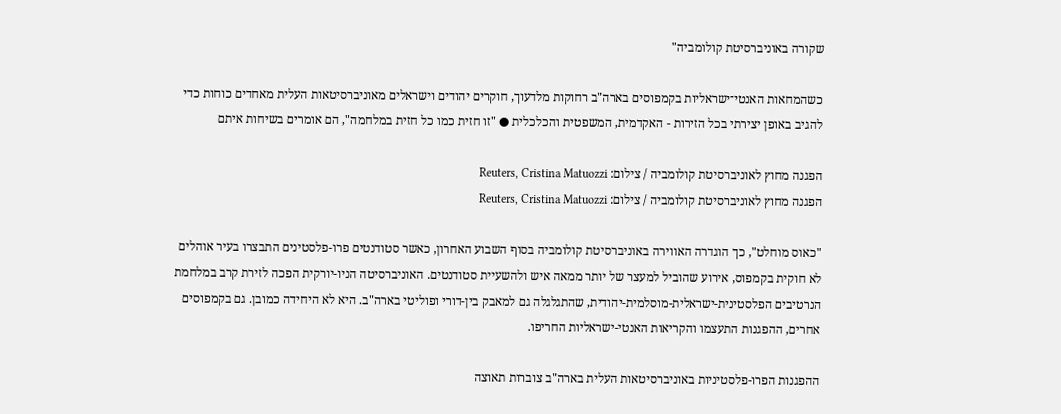שקורה באוניברסיטת קולומביה"

כשהמחאות האנטי־ישראליות בקמפוסים בארה"ב רחוקות מלדעוך, חוקרים יהודים וישראלים מאוניברסיטאות העלית מאחדים כוחות כדי להגיב באופן יצירתי בכל הזירות - האקדמית, המשפטית והכלכלית ● "זו חזית כמו כל חזית במלחמה", הם אומרים בשיחות איתם

הפגנה מחוץ לאוניברסיטת קולומביה / צילום: Reuters, Cristina Matuozzi
הפגנה מחוץ לאוניברסיטת קולומביה / צילום: Reuters, Cristina Matuozzi

"כאוס מוחלט", כך הוגדרה האווירה באוניברסיטת קולומביה בסוף השבוע האחרון, כאשר סטודנטים פרו-פלסטינים התבצרו בעיר אוהלים לא חוקית בקמפוס, אירוע שהוביל למעצר של יותר ממאה איש ולהשעיית סטודנטים. האוניברסיטה הניו-יורקית הפכה לזירת קרב במלחמת הנרטיבים הפלסטינית-ישראלית-מוסלמית-יהודית, שהתגלגלה גם למאבק בין-דורי ופוליטי בארה"ב. היא לא היחידה כמובן. גם בקמפוסים אחרים, ההפגנות התעצמו והקריאות האנטי-ישראליות החריפו.

ההפגנות הפרו-פלסטיניות באוניברסיטאות העלית בארה"ב צוברות תאוצה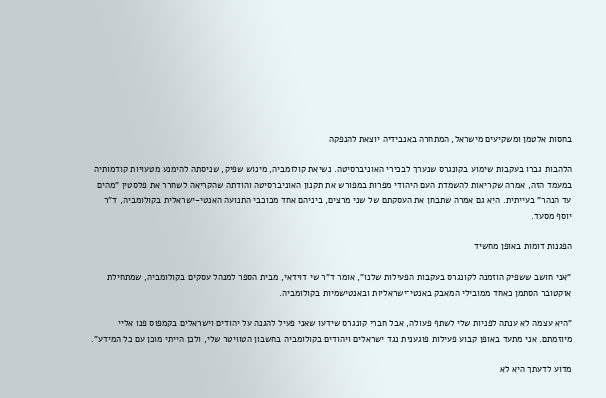בחסות אלטמן ומשקיעים מישראל, המתחרה באנבידיה יוצאת להנפקה

הלהבות גברו בעקבות שימוע בקונגרס שנערך לבכירי האוניברסיטה. נשיאת קולומביה, מינוש שפיק, שניסתה להימנע מטעויות קודמותיה במעמד הזה, אמרה שקריאות להשמדת העם היהודי מפרות במפורש את תקנון האוניברסיטה והודתה שהקריאה לשחרר את פלסטין "מהים עד הנהר" בעייתית. היא גם אמרה שתבחן את העסקתם של שני מרצים, ביניהם אחד מכוכבי התנועה האנטי-ישראלית בקולומביה, ד"ר יוסף מסעד.

הפגנות דומות באופן מחשיד

"אני חושב ששפיק הוזמנה לקונגרס בעקבות הפעילות שלנו", אומר ד"ר שי דוידאי, מבית הספר למנהל עסקים בקולומביה, שמתחילת אוקטובר הסתמן כאחד ממובילי המאבק באנטי־ישראליות ובאנטישמיות בקולומביה.

"היא עצמה לא ענתה לפניות שלי לשתף פעולה, אבל חברי קונגרס שידעו שאני פעיל להגנה על יהודים וישראלים בקמפוס פנו אליי מיוזמתם. אני מתעד באופן קבוע פעילות פוגענית נגד ישראלים ויהודים בקולומביה בחשבון הטוויטר שלי, ולכן הייתי מוכן עם כל המידע".

מדוע לדעתך היא לא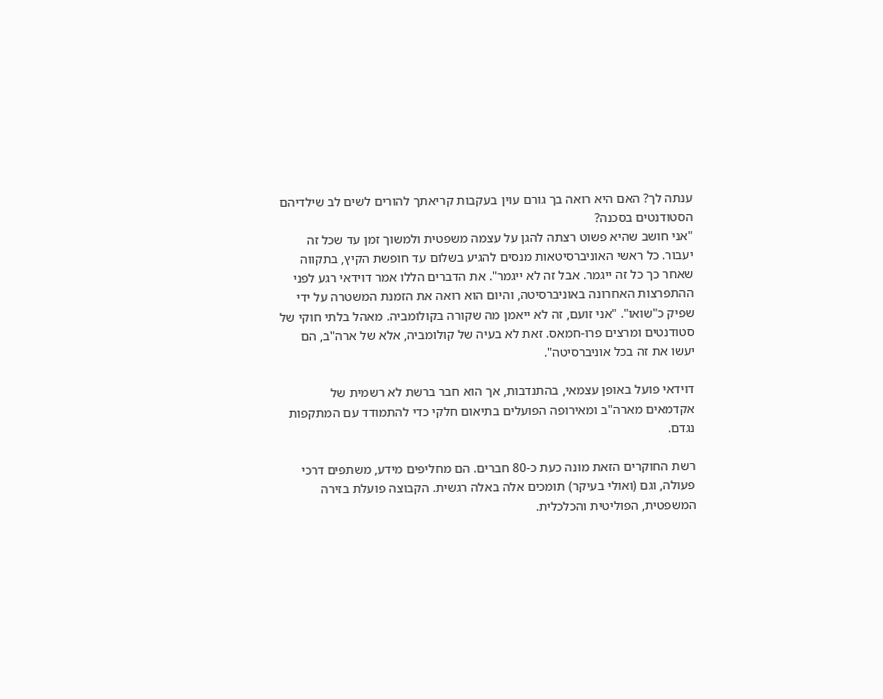ענתה לך? האם היא רואה בך גורם עוין בעקבות קריאתך להורים לשים לב שילדיהם הסטודנטים בסכנה?
"אני חושב שהיא פשוט רצתה להגן על עצמה משפטית ולמשוך זמן עד שכל זה יעבור. כל ראשי האוניברסיטאות מנסים להגיע בשלום עד חופשת הקיץ, בתקווה שאחר כך כל זה ייגמר. אבל זה לא ייגמר". את הדברים הללו אמר דוידאי רגע לפני ההתפרצות האחרונה באוניברסיטה, והיום הוא רואה את הזמנת המשטרה על ידי שפיק כ"שואו". "אני זועם, זה לא ייאמן מה שקורה בקולומביה. מאהל בלתי חוקי של סטודנטים ומרצים פרו-חמאס. זאת לא בעיה של קולומביה, אלא של ארה"ב, הם יעשו את זה בכל אוניברסיטה".

דוידאי פועל באופן עצמאי, בהתנדבות, אך הוא חבר ברשת לא רשמית של אקדמאים מארה"ב ומאירופה הפועלים בתיאום חלקי כדי להתמודד עם המתקפות נגדם.

רשת החוקרים הזאת מונה כעת כ-80 חברים. הם מחליפים מידע, משתפים דרכי פעולה, וגם (ואולי בעיקר) תומכים אלה באלה רגשית. הקבוצה פועלת בזירה המשפטית, הפוליטית והכלכלית.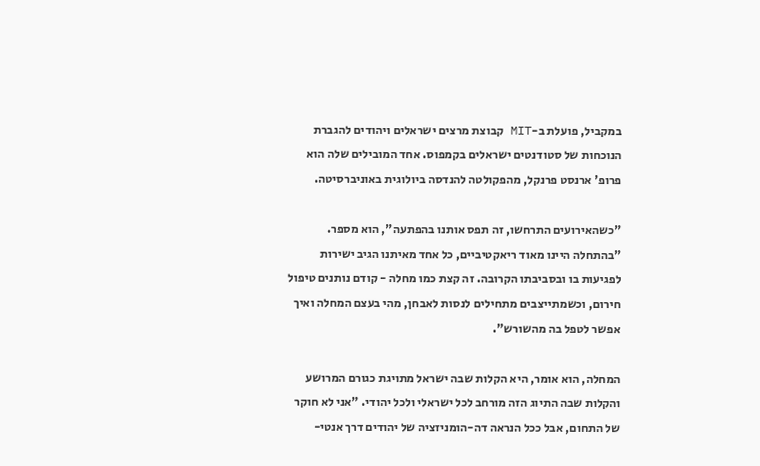במקביל, פועלת ב-MIT קבוצת מרצים ישראלים ויהודים להגברת הנוכחות של סטודנטים ישראלים בקמפוס. אחד המובילים שלה הוא פרופ' ארנסט פרנקל, מהפקולטה להנדסה ביולוגית באוניברסיטה.

"כשהאירועים התרחשו, זה תפס אותנו בהפתעה", הוא מספר. "בהתחלה היינו מאוד ריאקטיביים, כל אחד מאיתנו הגיב ישירות לפגיעות בו ובסביבתו הקרובה. זה קצת כמו מחלה - קודם נותנים טיפול חירום, וכשמתייצבים מתחילים לנסות לאבחן, מהי בעצם המחלה ואיך אפשר לטפל בה מהשורש".

המחלה, הוא אומר, היא הקלות שבה ישראל מתויגת כגורם המרושע והקלות שבה התיוג הזה מורחב לכל ישראלי ולכל יהודי. "אני לא חוקר של התחום, אבל ככל הנראה דה-הומניזציה של יהודים דרך אנטי-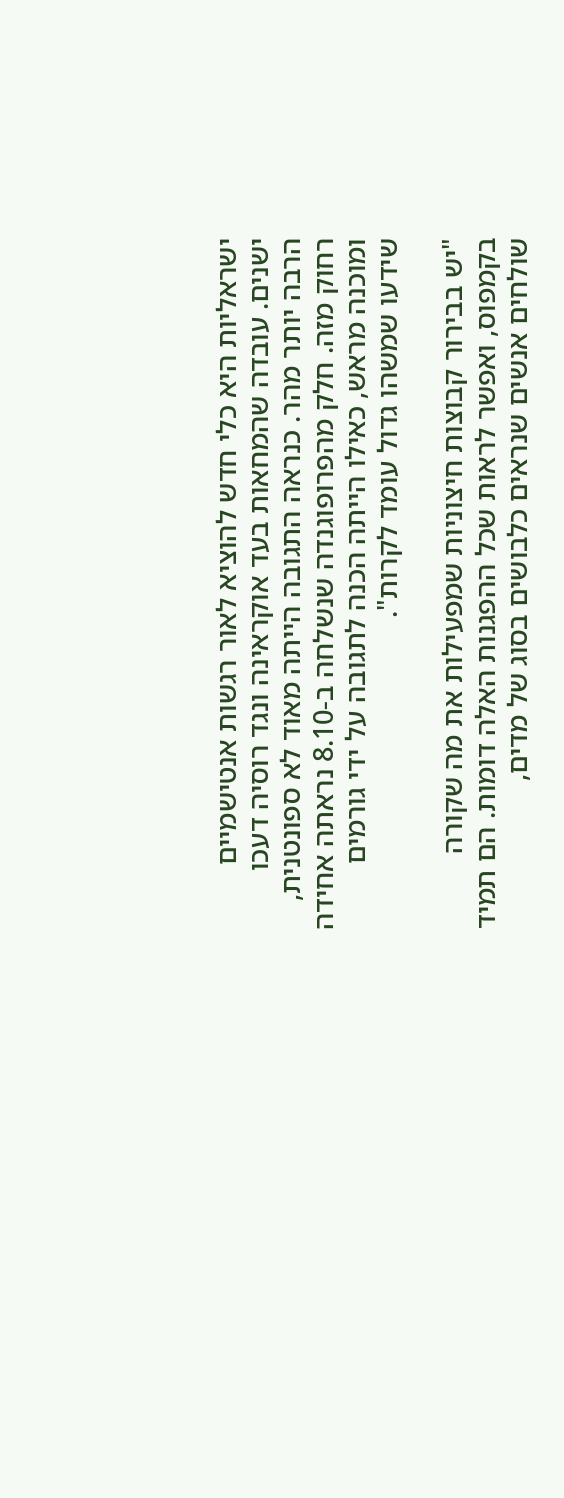ישראליות היא כלי חדש להוציא לאור רגשות אנטישמיים ישנים. עובדה שהמחאות בעד אוקראינה ונגד רוסיה דעכו הרבה יותר מהר. כנראה התגובה הייתה מאוד לא ספונטנית, רחוק מזה. חלק מהפרופוגנדה שנשלחה ב-8.10 נראתה אחידה ומוכנה מראש, כאילו הייתה הכנה לתגובה על ידי גורמים שידעו שמשהו גדול עומד לקרות".

"יש בבירור קבוצות חיצוניות שמפעילות את מה שקורה בקמפוס, ואפשר לראות שכל ההפגנות האלה דומות. הם תמיד שולחים אנשים שנראים כלבושים בסוג של מדים,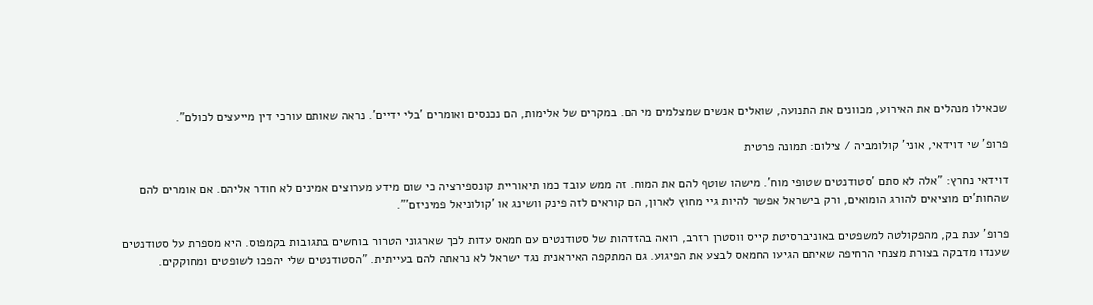שכאילו מנהלים את האירוע, מכוונים את התנועה, שואלים אנשים שמצלמים מי הם. במקרים של אלימות, הם נכנסים ואומרים 'בלי ידיים'. נראה שאותם עורכי דין מייעצים לכולם".

פרופ' שי דוידאי, אוני' קולומביה / צילום: תמונה פרטית

דוידאי נחרץ: "אלה לא סתם 'סטודנטים שטופי מוח'. מישהו שוטף להם את המוח. זה ממש עובד כמו תיאוריית קונספירציה כי שום מידע מערוצים אמינים לא חודר אליהם. אם אומרים להם שהחות'ים מוציאים להורג הומואים, ורק בישראל אפשר להיות גיי מחוץ לארון, הם קוראים לזה פינק וושינג או 'קולוניאל פמיניזם'".

פרופ' ענת בק, מהפקולטה למשפטים באוניברסיטת קייס ווסטרן רזרב, רואה בהזדהות של סטודנטים עם חמאס עדות לכך שארגוני הטרור בוחשים בתגובות בקמפוס. היא מספרת על סטודנטים שענדו מדבקה בצורת מצנחי הרחיפה שאיתם הגיעו החמאס לבצע את הפיגוע. גם המתקפה האיראנית נגד ישראל לא נראתה להם בעייתית. "הסטודנטים שלי יהפכו לשופטים ומחוקקים.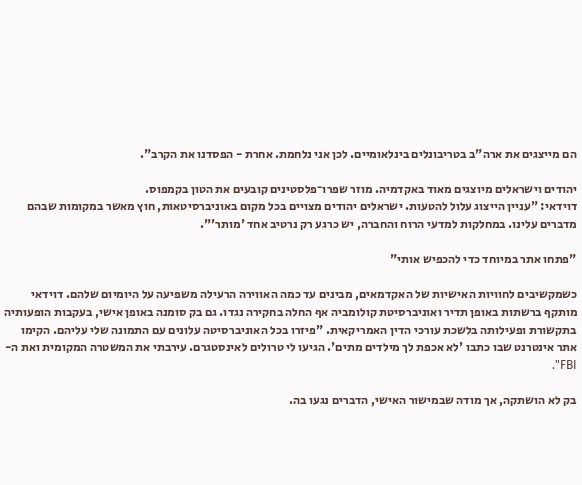הם מייצגים את ארה"ב בטריבונלים בינלאומיים. לכן אני נלחמת. אחרת - הפסדנו את הקרב".

יהודים וישראלים מיוצגים מאוד באקדמיה. מוזר שפרו־פלסטינים קובעים את הטון בקמפוס.
דוידאי: "עניין הייצוג עלול להטעות. ישראלים יהודים מצויים בכל מקום באוניברסיטאות, חוץ מאשר במקומות שבהם מדברים עלינו. במחלקות למדעי הרוח והחברה, יש כרגע רק נרטיב אחד 'מותר'".

"פתחו אתר במיוחד כדי להכפיש אותי"

כשמקשיבים לחוויות האישיות של האקדמאים, מבינים עד כמה האווירה הרעילה משפיעה על היומיום שלהם. דוידאי מותקף ברשתות באופן תדיר ואוניברסיטת קולומביה אף החלה בחקירה נגדו. גם בק סומנה באופן אישי, בעקבות הופעותיה בתקשורת ופעילותה בלשכת עורכי הדין האמריקאית. "פיזרו בכל האוניברסיטה עלונים עם התמונה שלי עליהם. הקימו אתר אינטרנט שבו כתבו 'לא אכפת לך מילדים מתים'. הגיעו לי טרולים לאינסטגרם. עירבתי את המשטרה המקומית ואת ה-FBI".

בק לא הושתקה, אך מודה שבמישור האישי, הדברים נגעו בה.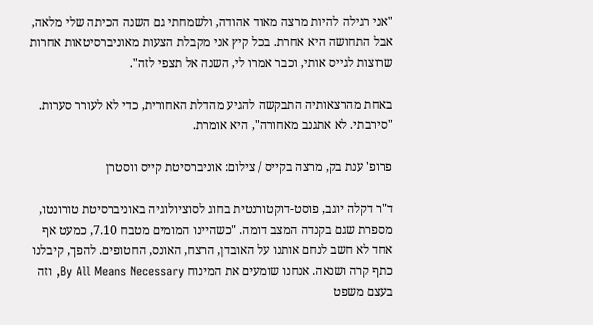"אני רגילה להיות מרצה מאוד אהודה, ולשמחתי גם השנה הכיתה שלי מלאה, אבל התחושה היא אחרת. בכל קיץ אני מקבלת הצעות מאוניברסיטאות אחרות שרוצות לגייס אותי, וכבר אמרו לי, השנה אל תצפי לזה".

באחת מהרצאותיה התבקשה להגיע מהדלת האחורית, כדי לא לעורר סערות. "סירבתי. לא אתגנב מאחורה", היא אומרת.

פרופ' ענת בק, מרצה בקייס / צילום: אוניברסיטת קייס ווסטרן

ד"ר דקלה יוגב, פוסט-דוקטורנטית בחוג לסוציולוגיה באוניברסיטת טורונטו, מספרת שגם בקנדה המצב דומה. "כשהיינו המומים מטבח 7.10, כמעט אף אחד לא חשב לנחם אותנו על האובדן, הרצח, האונס, החטופים. להפך, קיבלנו כתף קרה ושנאה. אנחנו שומעים את המינוח By All Means Necessary, וזה בעצם משפט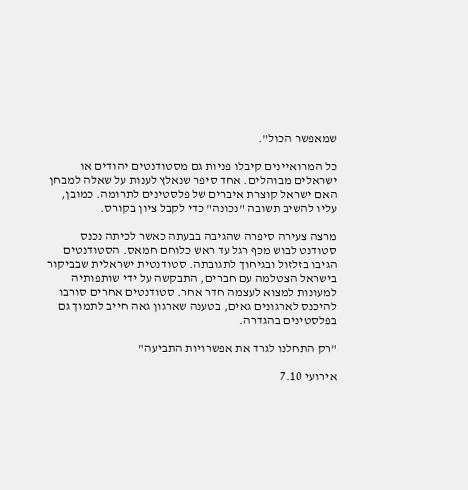שמאפשר הכול".

כל המרואיינים קיבלו פניות גם מסטודנטים יהודים או ישראלים מבוהלים. אחד סיפר שנאלץ לענות על שאלה למבחן האם ישראל קוצרת איברים של פלסטינים לתרומה. כמובן, עליו להשיב תשובה "נכונה" כדי לקבל ציון בקורס.

מרצה צעירה סיפרה שהגיבה בבעתה כאשר לכיתה נכנס סטודנט לבוש מכף רגל עד ראש כלוחם חמאס. הסטודנטים הגיבו בזלזול ובגיחוך לתגובתה. סטודנטית ישראלית שבביקור בישראל הצטלמה עם חברים, התבקשה על ידי שותפותיה למעונות למצוא לעצמה חדר אחר. סטודנטים אחרים סורבו להיכנס לארגונים גאים, בטענה שארגון גאה חייב לתמוך גם בפלסטינים בהגדרה.

"רק התחלנו לגרד את אפשרויות התביעה"

אירועי 7.10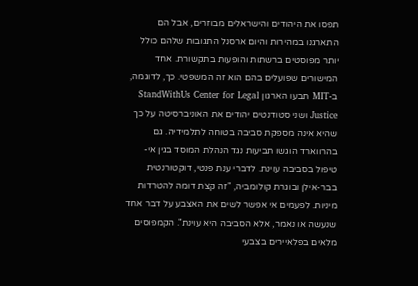תפסו את היהודים והישראלים מבוזרים, אבל הם התארגנו במהירות והיום ארסנל התגובות שלהם כולל יותר מפוסטים ברשתות והופעות בתקשורת. אחד המישורים שפועלים בהם הוא זה המשפטי. כך, לדוגמה, ב-MIT תבעו הארגון StandWithUs Center for Legal Justice ושני סטודנטים יהודים את האוניברסיטה על כך שהיא אינה מספקת סביבה בטוחה לתלמידיה. גם בהרווארד הוגשו תביעות נגד הנהלת המוסד בגין אי-טיפול בסביבה עוינת. לדברי ענת פנטי, דוקטורנטית בבר-אילן ובוגרת קולומביה, "זה קצת דומה להטרדות מיניות. לפעמים אי אפשר לשים את האצבע על דבר אחד שנעשה או נאמר, אלא הסביבה היא עוינת". הקמפוסים מלאים בפלאיירים בצבעי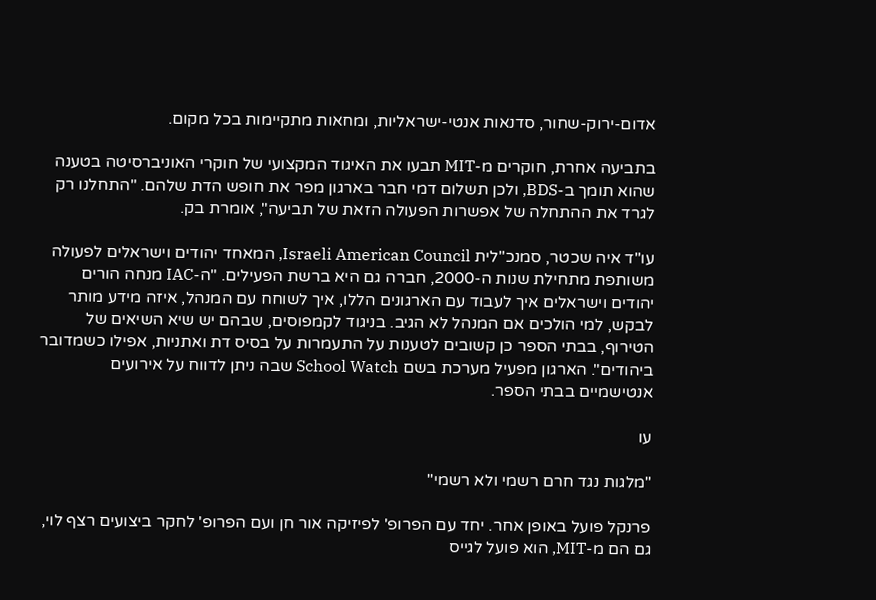אדום-ירוק-שחור, סדנאות אנטי-ישראליות, ומחאות מתקיימות בכל מקום.

בתביעה אחרת, חוקרים מ-MIT תבעו את האיגוד המקצועי של חוקרי האוניברסיטה בטענה שהוא תומך ב-BDS, ולכן תשלום דמי חבר בארגון מפר את חופש הדת שלהם. "התחלנו רק לגרד את ההתחלה של אפשרות הפעולה הזאת של תביעה", אומרת בק.

עו"ד איה שכטר, סמנכ"לית Israeli American Council, המאחד יהודים וישראלים לפעולה משותפת מתחילת שנות ה-2000, חברה גם היא ברשת הפעילים. "ה-IAC מנחה הורים יהודים וישראלים איך לעבוד עם הארגונים הללו, איך לשוחח עם המנהל, איזה מידע מותר לבקש, למי הולכים אם המנהל לא הגיב. בניגוד לקמפוסים, שבהם יש שיא השיאים של הטירוף, בבתי הספר כן קשובים לטענות על התעמרות על בסיס דת ואתניות, אפילו כשמדובר ביהודים". הארגון מפעיל מערכת בשם School Watch שבה ניתן לדווח על אירועים אנטישמיים בבתי הספר.

עו

"מלגות נגד חרם רשמי ולא רשמי"

פרנקל פועל באופן אחר. יחד עם הפרופ' לפיזיקה אור חן ועם הפרופ' לחקר ביצועים רצף לוי, גם הם מ-MIT, הוא פועל לגייס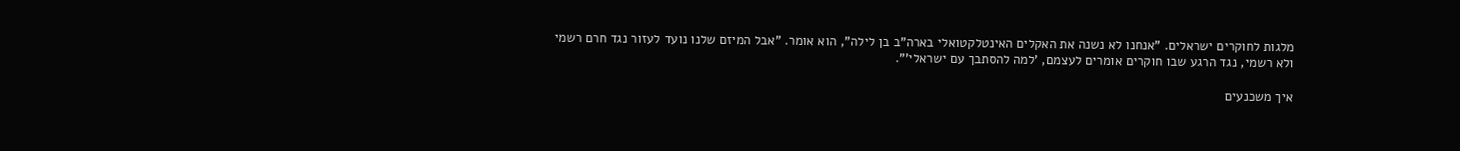מלגות לחוקרים ישראלים. "אנחנו לא נשנה את האקלים האינטלקטואלי בארה"ב בן לילה", הוא אומר. "אבל המיזם שלנו נועד לעזור נגד חרם רשמי ולא רשמי, נגד הרגע שבו חוקרים אומרים לעצמם, 'למה להסתבך עם ישראלי'".

איך משכנעים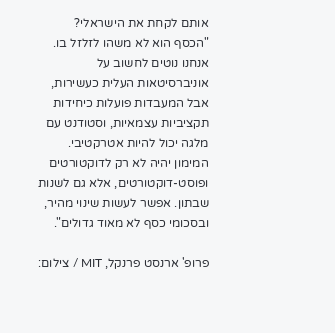אותם לקחת את הישראלי?
"הכסף הוא לא משהו לזלזל בו. אנחנו נוטים לחשוב על אוניברסיטאות העלית כעשירות, אבל המעבדות פועלות כיחידות תקציביות עצמאיות, וסטודנט עם מלגה יכול להיות אטרקטיבי. המימון יהיה לא רק לדוקטורטים ופוסט-דוקטורטים, אלא גם לשנות שבתון. אפשר לעשות שינוי מהיר, ובסכומי כסף לא מאוד גדולים".

פרופ' ארנסט פרנקל, MIT / צילום: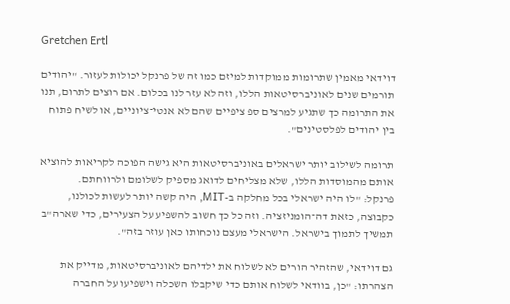Gretchen Ertl

דוידאי מאמין שתרומות ממוקדות למיזם כמו זה של פרנקל יכולות לעזור. "יהודים תורמים שנים לאוניברסיטאות הללו, וזה לא עזר לנו בכלום. אם רוצים לתרום, תנו את התרומה כך שתגיע למרצים ספ ציפיים שהם לא אנטי־ציוניים, או לשיח פתוח בין יהודים לפלסטינים".

תרומה לשילוב יותר ישראלים באוניברסיטאות היא גישה הפוכה לקריאות להוציא אותם מהמוסדות הללו, שלא מצליחים לדואג מספיק לשלומם ולרווחתם.
פרנקל: "לו היה ישראלי בכל מחלקה ב-MIT, היה קשה יותר לעשות לכולנו, כקבוצה, כזאת דה־הומניזציה. וזה כל כך חשוב להשפיע על הצעירים, כדי שארה"ב תמשיך לתמוך בישראל. הישראלי מעצם נוכחותו כאן עוזר בזה".

גם דוידאי, שהזהיר הורים לא לשלוח את ילדיהם לאוניברסיטאות, מדייק את הצהרתו: "כן, בוודאי לשלוח אותם כדי שיקבלו השכלה וישפיעו על החברה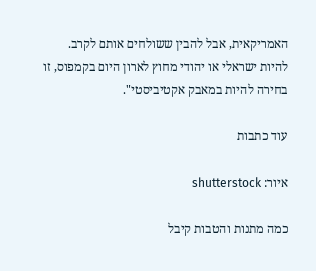האמריקאית, אבל להבין ששולחים אותם לקרב. להיות ישראלי או יהודי מחוץ לארון היום בקמפוס, זו בחירה להיות במאבק אקטיביסטי".

עוד כתבות

איור: shutterstock

כמה מתנות והטבות קיבל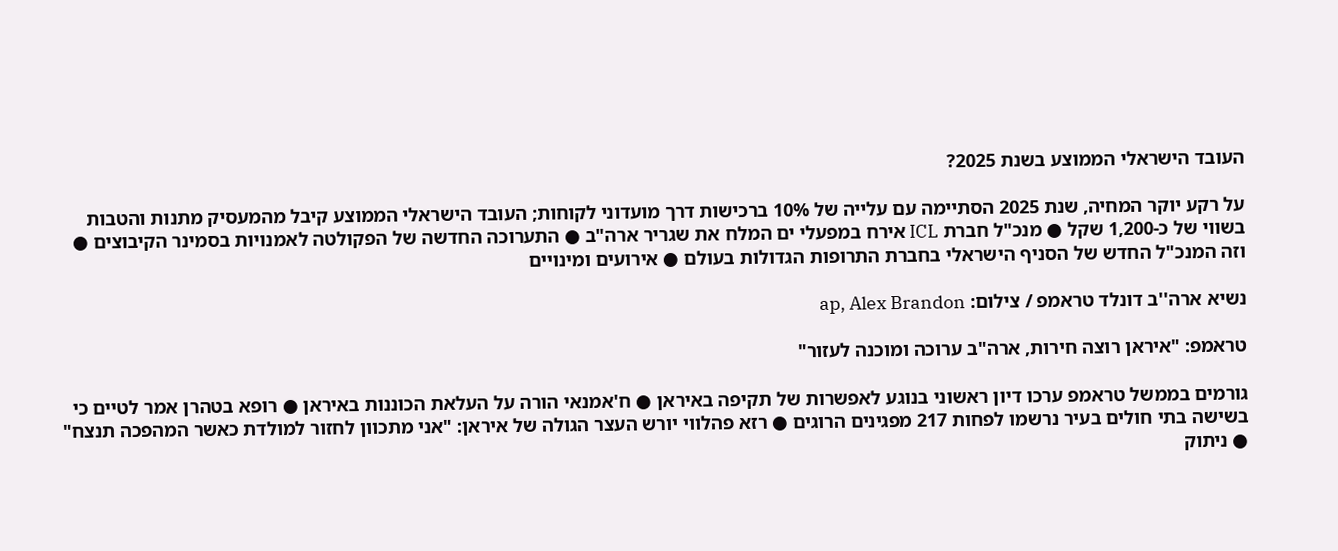העובד הישראלי הממוצע בשנת 2025?

על רקע יוקר המחיה, שנת 2025 הסתיימה עם עלייה של 10% ברכישות דרך מועדוני לקוחות; העובד הישראלי הממוצע קיבל מהמעסיק מתנות והטבות בשווי של כ-1,200 שקל ● מנכ"ל חברת ICL אירח במפעלי ים המלח את שגריר ארה"ב ● התערוכה החדשה של הפקולטה לאמנויות בסמינר הקיבוצים ● וזה המנכ"ל החדש של הסניף הישראלי בחברת התרופות הגדולות בעולם ● אירועים ומינויים

נשיא ארה''ב דונלד טראמפ / צילום: ap, Alex Brandon

טראמפ: "איראן רוצה חירות, ארה"ב ערוכה ומוכנה לעזור"

גורמים בממשל טראמפ ערכו דיון ראשוני בנוגע לאפשרות של תקיפה באיראן ● ח'אמנאי הורה על העלאת הכוננות באיראן ● רופא בטהרן אמר לטיים כי בשישה בתי חולים בעיר נרשמו לפחות 217 מפגינים הרוגים ● רזא פהלווי יורש העצר הגולה של איראן: "אני מתכוון לחזור למולדת כאשר המהפכה תנצח" ● ניתוק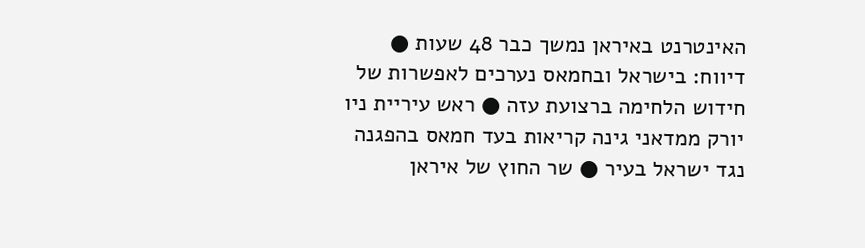האינטרנט באיראן נמשך כבר 48 שעות ● דיווח: בישראל ובחמאס נערכים לאפשרות של חידוש הלחימה ברצועת עזה ● ראש עיריית ניו יורק ממדאני גינה קריאות בעד חמאס בהפגנה נגד ישראל בעיר ● שר החוץ של איראן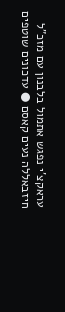עראקצ'י נפגש אתמול בלבנון עם מזכ"ל חיזבאללה נעים קאסם ● עדכונים שוטפים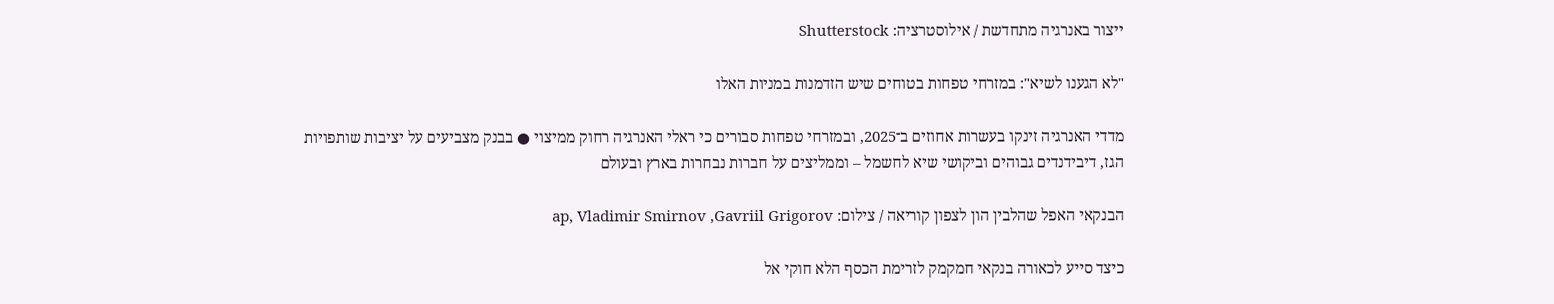ייצור באנרגיה מתחדשת / אילוסטרציה: Shutterstock

"לא הגענו לשיא": במזרחי טפחות בטוחים שיש הזדמנות במניות האלו

מדדי האנרגיה זינקו בעשרות אחוזים ב־2025, ובמזרחי טפחות סבורים כי ראלי האנרגיה רחוק ממיצוי ● בבנק מצביעים על יציבות שותפויות הגז, דיבידנדים גבוהים וביקושי שיא לחשמל – וממליצים על חברות נבחרות בארץ ובעולם

הבנקאי האפל שהלבין הון לצפון קוריאה / צילום: ap, Vladimir Smirnov ,Gavriil Grigorov

כיצד סייע לכאורה בנקאי חמקמק לזרימת הכסף הלא חוקי אל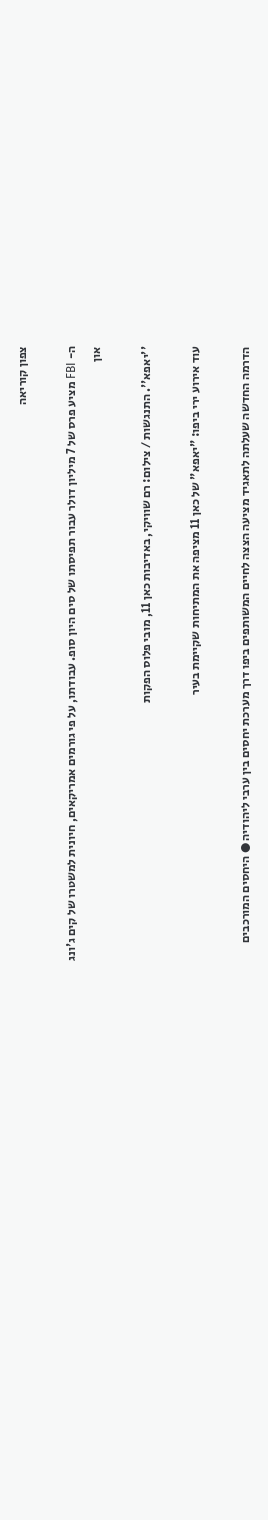צפון קוריאה

ה- FBI מציע פרס של 7 מיליון דולר עבור תפיסתו של סים היון סופ. עבודתו, על פי גורמים אמריקאים, חיונית למשטרו של קים ג'ונג און

''יאפא''. התנגשות / צילום: רם שוויקי, באדיבות כאן 11, מובי פלוס הפקות

עוד אירוע ירי ביפו: "יאפא" של כאן 11 מציפה את המתיחות שקיימת בעיר

הדרמה החדשה שעלתה לתאגיד מציעה הצצה לחיים המשותפים ביפו דרך מערכת יחסים בין ערבי ליהודיה ● היחסים המורכבים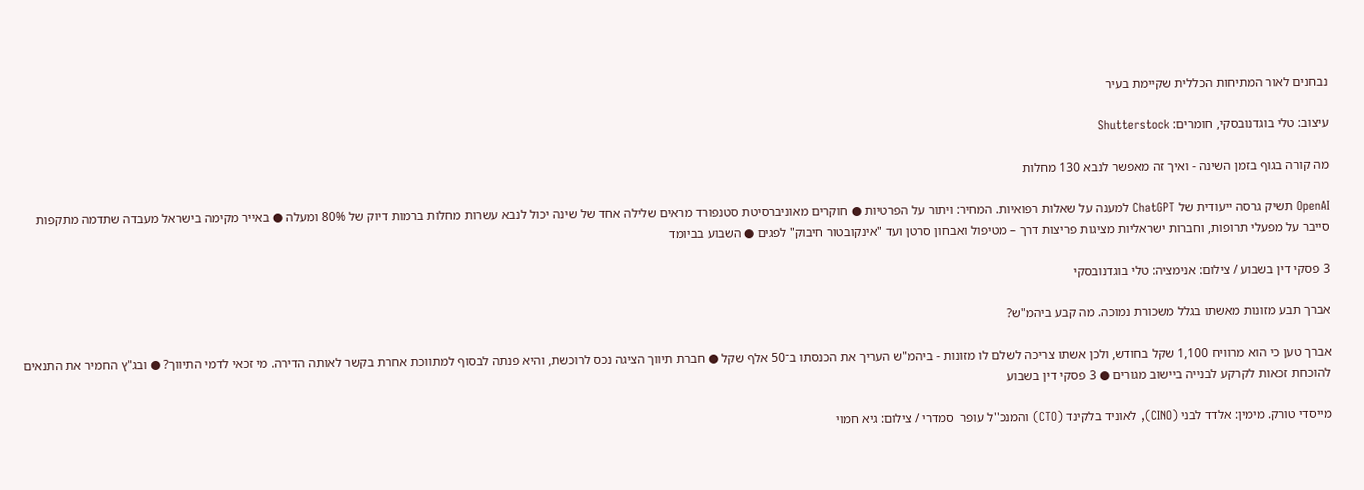נבחנים לאור המתיחות הכללית שקיימת בעיר

עיצוב: טלי בוגדנובסקי, חומרים: Shutterstock

מה קורה בגוף בזמן השינה - ואיך זה מאפשר לנבא 130 מחלות

OpenAI תשיק גרסה ייעודית של ChatGPT למענה על שאלות רפואיות. המחיר: ויתור על הפרטיות ● חוקרים מאוניברסיטת סטנפורד מראים שלילה אחד של שינה יכול לנבא עשרות מחלות ברמות דיוק של 80% ומעלה ● באייר מקימה בישראל מעבדה שתדמה מתקפות סייבר על מפעלי תרופות, וחברות ישראליות מציגות פריצות דרך – מטיפול ואבחון סרטן ועד "אינקובטור חיבוק" לפגים ● השבוע בביומד

3 פסקי דין בשבוע / צילום: אנימציה: טלי בוגדנובסקי

אברך תבע מזונות מאשתו בגלל משכורת נמוכה. מה קבע ביהמ"ש?

אברך טען כי הוא מרוויח 1,100 שקל בחודש, ולכן אשתו צריכה לשלם לו מזונות - ביהמ"ש העריך את הכנסתו ב־50 אלף שקל ● חברת תיווך הציגה נכס לרוכשת, והיא פנתה לבסוף למתווכת אחרת בקשר לאותה הדירה. מי זכאי לדמי התיווך? ● ובג"ץ החמיר את התנאים להוכחת זכאות לקרקע לבנייה ביישוב מגורים ● 3 פסקי דין בשבוע

מייסדי טורק. מימין: אלדד לבני (CINO), לאוניד בלקינד (CTO) והמנכ''ל עופר  סמדרי / צילום: גיא חמוי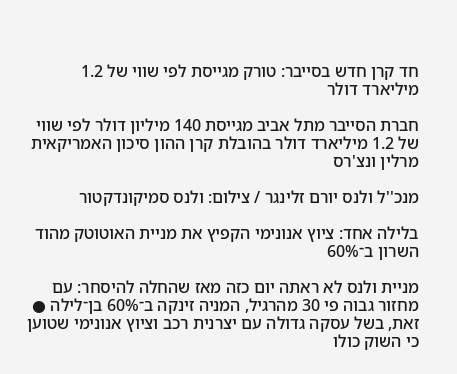חד קרן חדש בסייבר: טורק מגייסת לפי שווי של 1.2 מיליארד דולר

חברת הסייבר מתל אביב מגייסת 140 מיליון דולר לפי שווי של 1.2 מיליארד דולר בהובלת קרן ההון סיכון האמריקאית מרלין ונצ'רס

מנכ''ל ולנס יורם זלינגר / צילום: ולנס סמיקונדקטור

בלילה אחד: ציוץ אנונימי הקפיץ את מניית האוטוטק מהוד השרון ב־60%

מניית ולנס לא ראתה יום כזה מאז שהחלה להיסחר: עם מחזור גבוה פי 30 מהרגיל, המניה זינקה ב־60% בן־לילה ● זאת, בשל עסקה גדולה עם יצרנית רכב וציוץ אנונימי שטוען כי השוק כולו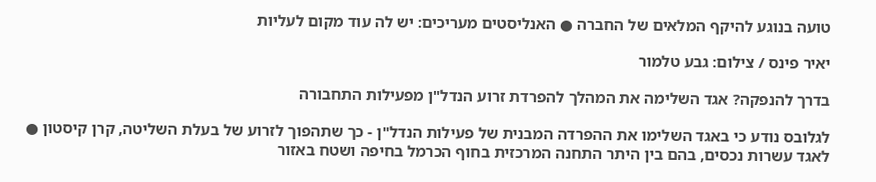טועה בנוגע להיקף המלאים של החברה ● האנליסטים מעריכים: יש לה עוד מקום לעליות

יאיר פינס / צילום: גבע טלמור

בדרך להנפקה? אגד השלימה את המהלך להפרדת זרוע הנדל"ן מפעילות התחבורה

לגלובס נודע כי באגד השלימו את ההפרדה המבנית של פעילות הנדל"ן - כך שתהפוך לזרוע של בעלת השליטה, קרן קיסטון ● לאגד עשרות נכסים, בהם בין היתר התחנה המרכזית בחוף הכרמל בחיפה ושטח באזור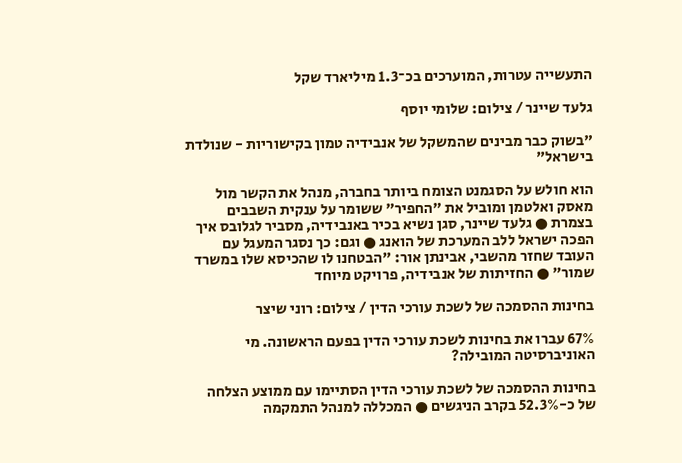התעשייה עטרות, המוערכים בכ־1.3 מיליארד שקל

גלעד שיינר / צילום: שלומי יוסף

"בשוק כבר מבינים שהמשקל של אנבידיה טמון בקישוריות - שנולדת בישראל"

הוא חולש על הסגמנט הצומח ביותר בחברה, מנהל את הקשר מול מאסק ואלטמן ומוביל את "החפיר" ששומר על ענקית השבבים בצמרת ● גלעד שיינר, סגן נשיא בכיר באנבידיה, מסביר לגלובס איך הפכה ישראל ללב המערכת של הואנג ● וגם: כך נסגר המעגל עם העובד שחזר מהשבי, אבינתן אור: "הבטחנו לו שהכיסא שלו במשרד שמור" ● החזיתות של אנבידיה, פרויקט מיוחד

בחינות ההסמכה של לשכת עורכי הדין / צילום: רוני שיצר

67% עברו את בחינות לשכת עורכי הדין בפעם הראשונה. מי האוניברסיטה המובילה?

בחינות ההסמכה של לשכת עורכי הדין הסתיימו עם ממוצע הצלחה של כ-52.3% בקרב הניגשים ● המכללה למנהל התמקמה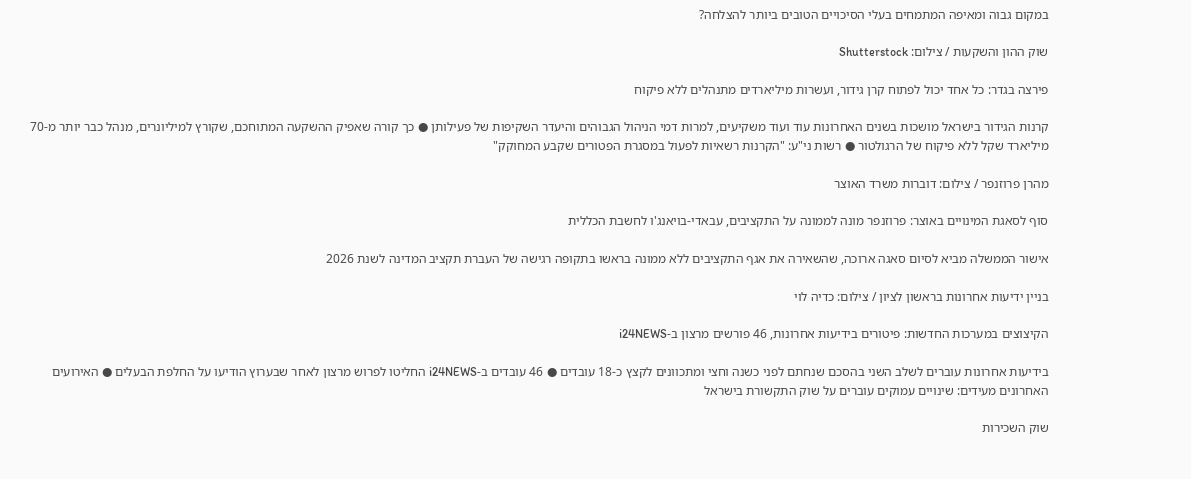במקום גבוה ומאיפה המתמחים בעלי הסיכויים הטובים ביותר להצלחה?

שוק ההון והשקעות / צילום: Shutterstock

פירצה בגדר: כל אחד יכול לפתוח קרן גידור, ועשרות מיליארדים מתנהלים ללא פיקוח

קרנות הגידור בישראל מושכות בשנים האחרונות עוד ועוד משקיעים, למרות דמי הניהול הגבוהים והיעדר השקיפות של פעילותן ● כך קורה שאפיק ההשקעה המתוחכם, שקורץ למיליונרים, מנהל כבר יותר מ-70 מיליארד שקל ללא פיקוח של הרגולטור ● רשות ני"ע: "הקרנות רשאיות לפעול במסגרת הפטורים שקבע המחוקק"

מהרן פרוזנפר / צילום: דוברות משרד האוצר

סוף לסאגת המינויים באוצר: פרוזנפר מונה לממונה על התקציבים, עבאדי-בויאנג'ו לחשבת הכללית

אישור הממשלה מביא לסיום סאגה ארוכה, שהשאירה את אגף התקציבים ללא ממונה בראשו בתקופה רגישה של העברת תקציב המדינה לשנת 2026

בניין ידיעות אחרונות בראשון לציון / צילום: כדיה לוי

הקיצוצים במערכות החדשות: פיטורים בידיעות אחרונות, 46 פורשים מרצון ב-i24NEWS

בידיעות אחרונות עוברים לשלב השני בהסכם שנחתם לפני כשנה וחצי ומתכוונים לקצץ כ-18 עובדים ● 46 עובדים ב-i24NEWS החליטו לפרוש מרצון לאחר שבערוץ הודיעו על החלפת הבעלים ● האירועים האחרונים מעידים: שינויים עמוקים עוברים על שוק התקשורת בישראל

שוק השכירות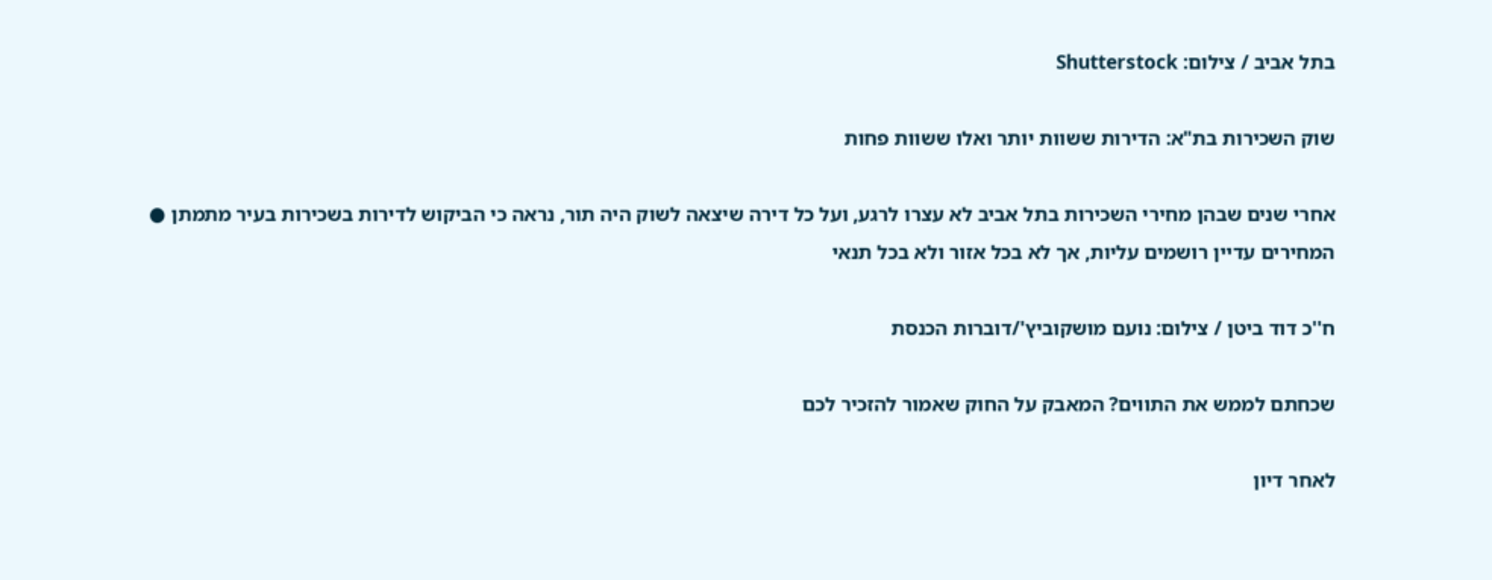בתל אביב / צילום: Shutterstock

שוק השכירות בת"א: הדירות ששוות יותר ואלו ששוות פחות

אחרי שנים שבהן מחירי השכירות בתל אביב לא עצרו לרגע, ועל כל דירה שיצאה לשוק היה תור, נראה כי הביקוש לדירות בשכירות בעיר מתמתן ● המחירים עדיין רושמים עליות, אך לא בכל אזור ולא בכל תנאי

ח''כ דוד ביטן / צילום: נועם מושקוביץ'/דוברות הכנסת

שכחתם לממש את התווים? המאבק על החוק שאמור להזכיר לכם

לאחר דיון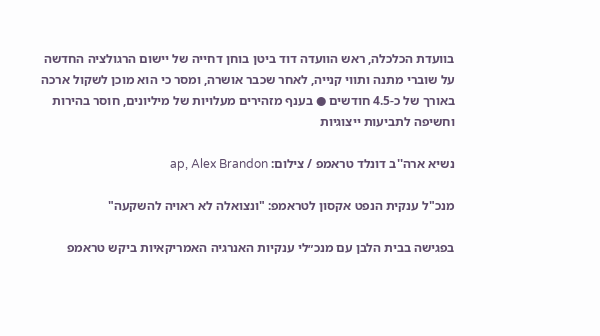בוועדת הכלכלה, ראש הוועדה דוד ביטן בוחן דחייה של יישום הרגולציה החדשה על שוברי מתנה ותווי קנייה, לאחר שכבר אושרה, ומסר כי הוא מוכן לשקול ארכה באורך של כ-4.5 חודשים ● בענף מזהירים מעלויות של מיליונים, חוסר בהירות וחשיפה לתביעות ייצוגיות

נשיא ארה''ב דונלד טראמפ / צילום: ap, Alex Brandon

מנכ"ל ענקית הנפט אקסון לטראמפ: "ונצואלה לא ראויה להשקעה"

בפגישה בבית הלבן עם מנכ״לי ענקיות האנרגיה האמריקאיות ביקש טראמפ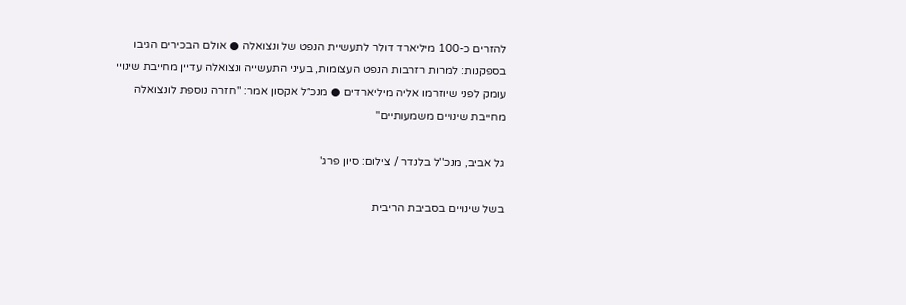להזרים כ-100 מיליארד דולר לתעשיית הנפט של ונצואלה ● אולם הבכירים הגיבו בספקנות: למרות רזרבות הנפט העצומות, בעיני התעשייה ונצואלה עדיין מחייבת שינויי עומק לפני שיוזרמו אליה מיליארדים ● מנכ״ל אקסון אמר: "חזרה נוספת לונצואלה מחייבת שינויים משמעותיים"

גל אביב, מנכ''ל בלנדר / צילום: סיון פרג'

בשל שינויים בסביבת הריבית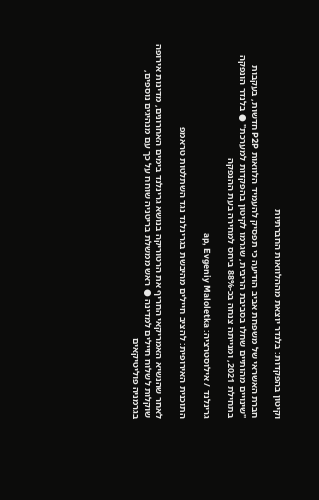וקיטון בהפקדות: בלנדר יוצאת מההלוואות החברתיות

חברת האשראי של משפחת אביב הודיעה כי תפסיק להעמיד הלוואות P2P חדשות, בעקבות "שינויים מהותיים שחלו בסביבת הריבית, שגרמו לקיטון בהפקדות למערכת" ● בלנדר הונפקה בתחילת 2021, ומנייתה צנחה בכ-88% ביחס למחירה בעת ההנפקה

גרינלנד / אילוסטרציה: ap, Evgeniy Maloletka

התוכנית האירופית: להציב חיילים מהיבשת בגרינלנד נגד השתלטות טראמפ

לאחר שהנשיא האמריקאי החריף את הרטוריקה בנושא גרינלנד בימים האחרונים, מדינות אירופה שוקלות לשלוח חיילים למדינה ● ראש ממשלת בריטניה שוחח על כך עם מנהיגים נוספים, בגרמניה פוליטיקאים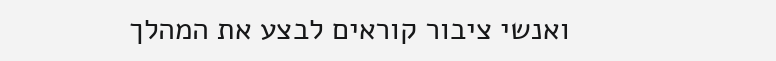ואנשי ציבור קוראים לבצע את המהלך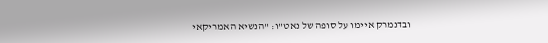ובדנמרק איימו על סופה של נאט"ו: "הנשיא האמריקאי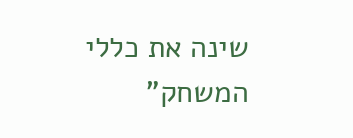שינה את כללי המשחק"